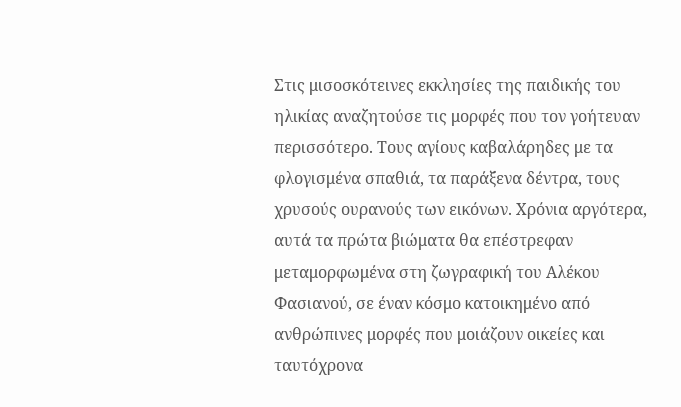Στις μισοσκότεινες εκκλησίες της παιδικής του ηλικίας αναζητούσε τις μορφές που τον γοήτευαν περισσότερο. Τους αγίους καβαλάρηδες με τα φλογισμένα σπαθιά, τα παράξενα δέντρα, τους χρυσούς ουρανούς των εικόνων. Χρόνια αργότερα, αυτά τα πρώτα βιώματα θα επέστρεφαν μεταμορφωμένα στη ζωγραφική του Αλέκου Φασιανού, σε έναν κόσμο κατοικημένο από ανθρώπινες μορφές που μοιάζουν οικείες και ταυτόχρονα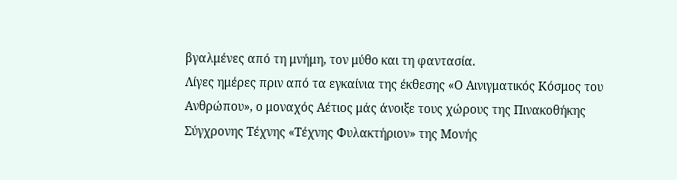βγαλμένες από τη μνήμη, τον μύθο και τη φαντασία.
Λίγες ημέρες πριν από τα εγκαίνια της έκθεσης «Ο Αινιγματικός Κόσμος του Ανθρώπου», ο μοναχός Αέτιος μάς άνοιξε τους χώρους της Πινακοθήκης Σύγχρονης Τέχνης «Τέχνης Φυλακτήριον» της Μονής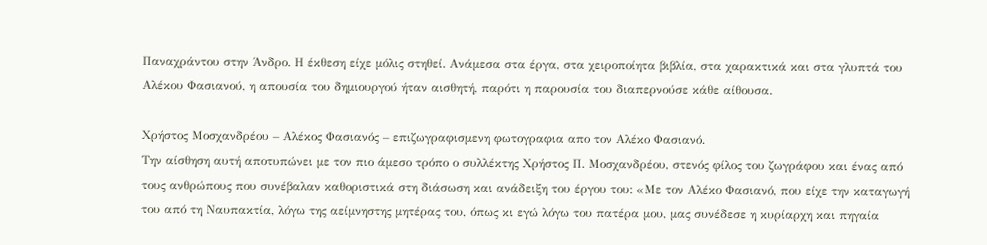Παναχράντου στην Άνδρο. Η έκθεση είχε μόλις στηθεί. Ανάμεσα στα έργα, στα χειροποίητα βιβλία, στα χαρακτικά και στα γλυπτά του Αλέκου Φασιανού, η απουσία του δημιουργού ήταν αισθητή, παρότι η παρουσία του διαπερνούσε κάθε αίθουσα.

Χρήστος Μοσχανδρέου – Αλέκος Φασιανός – επιζωγραφισμενη φωτογραφια απο τον Αλέκο Φασιανό.
Την αίσθηση αυτή αποτυπώνει με τον πιο άμεσο τρόπο ο συλλέκτης Χρήστος Π. Μοσχανδρέου, στενός φίλος του ζωγράφου και ένας από τους ανθρώπους που συνέβαλαν καθοριστικά στη διάσωση και ανάδειξη του έργου του: «Με τον Αλέκο Φασιανό, που είχε την καταγωγή του από τη Ναυπακτία, λόγω της αείμνηστης μητέρας του, όπως κι εγώ λόγω του πατέρα μου, μας συνέδεσε η κυρίαρχη και πηγαία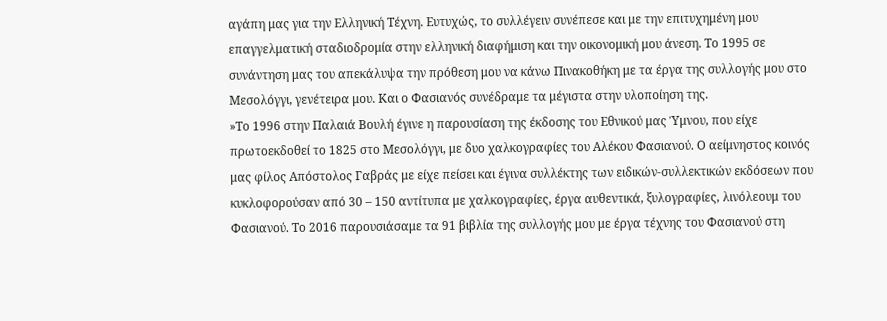αγάπη μας για την Ελληνική Τέχνη. Ευτυχώς, το συλλέγειν συνέπεσε και με την επιτυχημένη μου επαγγελματική σταδιοδρομία στην ελληνική διαφήμιση και την οικονομική μου άνεση. Το 1995 σε συνάντηση μας του απεκάλυψα την πρόθεση μου να κάνω Πινακοθήκη με τα έργα της συλλογής μου στο Μεσολόγγι, γενέτειρα μου. Και ο Φασιανός συνέδραμε τα μέγιστα στην υλοποίηση της.
»Το 1996 στην Παλαιά Βουλή έγινε η παρουσίαση της έκδοσης του Εθνικού μας Ύμνου, που είχε πρωτοεκδοθεί το 1825 στο Μεσολόγγι, με δυο χαλκογραφίες του Αλέκου Φασιανού. Ο αείμνηστος κοινός μας φίλος Απόστολος Γαβράς με είχε πείσει και έγινα συλλέκτης των ειδικών-συλλεκτικών εκδόσεων που κυκλοφορούσαν από 30 – 150 αντίτυπα με χαλκογραφίες, έργα αυθεντικά, ξυλογραφίες, λινόλεουμ του Φασιανού. Το 2016 παρουσιάσαμε τα 91 βιβλία της συλλογής μου με έργα τέχνης του Φασιανού στη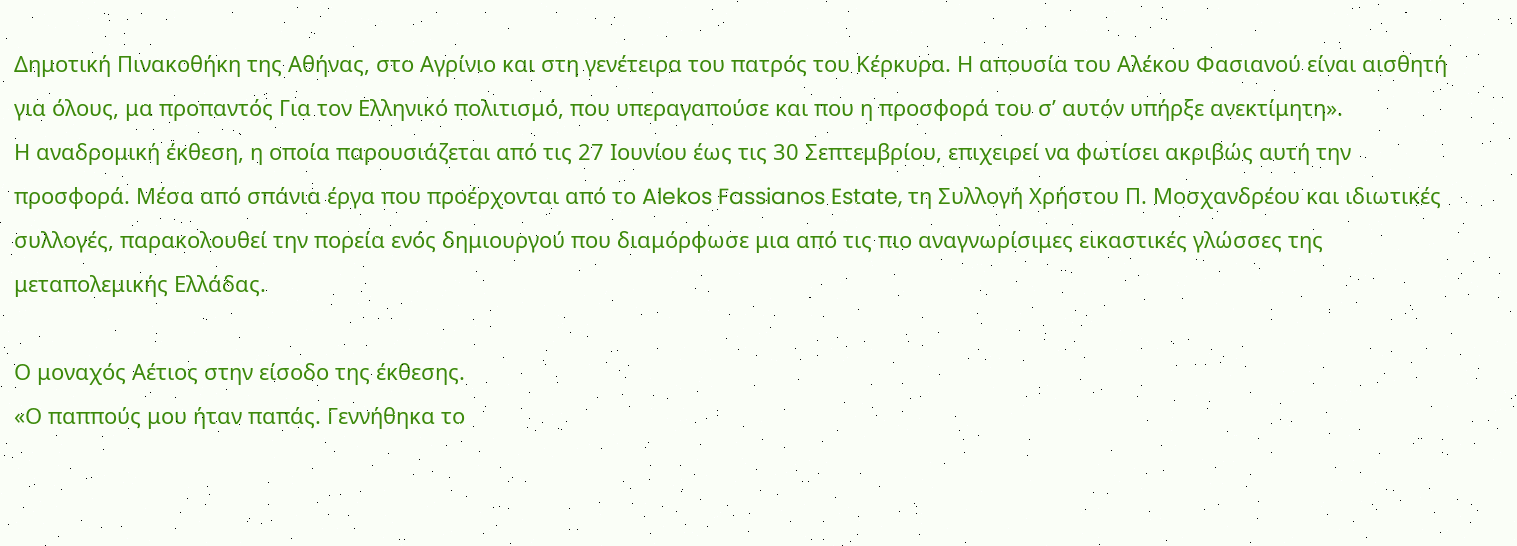Δημοτική Πινακοθήκη της Αθήνας, στο Αγρίνιο και στη γενέτειρα του πατρός του Κέρκυρα. Η απουσία του Αλέκου Φασιανού είναι αισθητή για όλους, μα προπαντός Για τον Ελληνικό πολιτισμό, που υπεραγαπούσε και που η προσφορά του σ’ αυτόν υπήρξε ανεκτίμητη».
Η αναδρομική έκθεση, η οποία παρουσιάζεται από τις 27 Ιουνίου έως τις 30 Σεπτεμβρίου, επιχειρεί να φωτίσει ακριβώς αυτή την προσφορά. Μέσα από σπάνια έργα που προέρχονται από το Alekos Fassianos Estate, τη Συλλογή Χρήστου Π. Μοσχανδρέου και ιδιωτικές συλλογές, παρακολουθεί την πορεία ενός δημιουργού που διαμόρφωσε μια από τις πιο αναγνωρίσιμες εικαστικές γλώσσες της μεταπολεμικής Ελλάδας.

Ο μοναχός Αέτιος στην είσοδο της έκθεσης.
«Ο παππούς μου ήταν παπάς. Γεννήθηκα το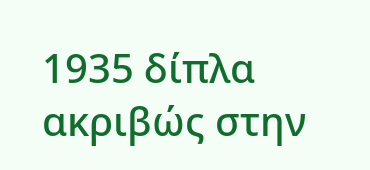1935 δίπλα ακριβώς στην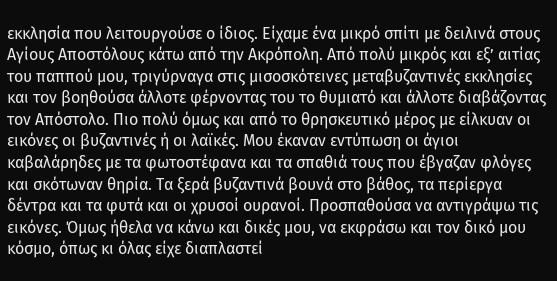εκκλησία που λειτουργούσε ο ίδιος. Είχαμε ένα μικρό σπίτι με δειλινά στους Αγίους Αποστόλους κάτω από την Ακρόπολη. Από πολύ μικρός και εξ’ αιτίας του παππού μου, τριγύρναγα στις μισοσκότεινες μεταβυζαντινές εκκλησίες και τον βοηθούσα άλλοτε φέρνοντας του το θυμιατό και άλλοτε διαβάζοντας τον Απόστολο. Πιο πολύ όμως και από το θρησκευτικό μέρος με είλκυαν οι εικόνες οι βυζαντινές ή οι λαϊκές. Μου έκαναν εντύπωση οι άγιοι καβαλάρηδες με τα φωτοστέφανα και τα σπαθιά τους που έβγαζαν φλόγες και σκότωναν θηρία. Τα ξερά βυζαντινά βουνά στο βάθος, τα περίεργα δέντρα και τα φυτά και οι χρυσοί ουρανοί. Προσπαθούσα να αντιγράψω τις εικόνες. Όμως ήθελα να κάνω και δικές μου, να εκφράσω και τον δικό μου κόσμο, όπως κι όλας είχε διαπλαστεί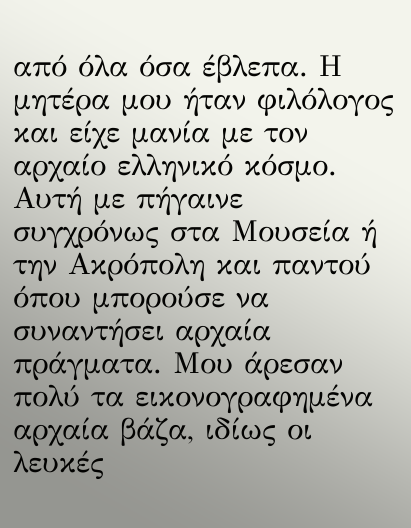από όλα όσα έβλεπα. Η μητέρα μου ήταν φιλόλογος και είχε μανία με τον αρχαίο ελληνικό κόσμο. Αυτή με πήγαινε συγχρόνως στα Μουσεία ή την Ακρόπολη και παντού όπου μπορούσε να συναντήσει αρχαία πράγματα. Μου άρεσαν πολύ τα εικονογραφημένα αρχαία βάζα, ιδίως οι λευκές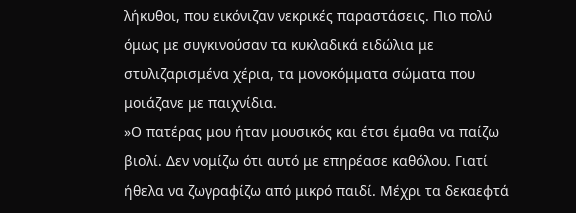λήκυθοι, που εικόνιζαν νεκρικές παραστάσεις. Πιο πολύ όμως με συγκινούσαν τα κυκλαδικά ειδώλια με στυλιζαρισμένα χέρια, τα μονοκόμματα σώματα που μοιάζανε με παιχνίδια.
»Ο πατέρας μου ήταν μουσικός και έτσι έμαθα να παίζω βιολί. Δεν νομίζω ότι αυτό με επηρέασε καθόλου. Γιατί ήθελα να ζωγραφίζω από μικρό παιδί. Μέχρι τα δεκαεφτά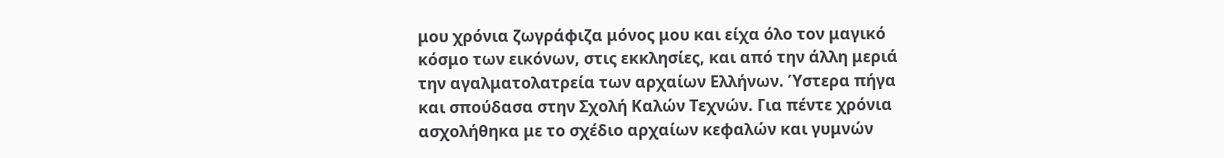μου χρόνια ζωγράφιζα μόνος μου και είχα όλο τον μαγικό κόσμο των εικόνων, στις εκκλησίες, και από την άλλη μεριά την αγαλματολατρεία των αρχαίων Ελλήνων. Ύστερα πήγα και σπούδασα στην Σχολή Καλών Τεχνών. Για πέντε χρόνια ασχολήθηκα με το σχέδιο αρχαίων κεφαλών και γυμνών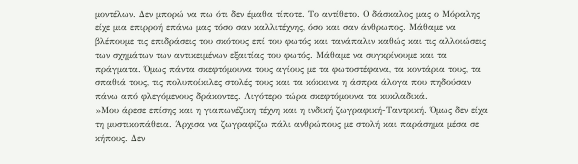μοντέλων. Δεν μπορώ να πω ότι δεν έμαθα τίποτε. Το αντίθετο. Ο δάσκαλος μας ο Μόραλης είχε μια επιρροή επάνω μας τόσο σαν καλλιτέχνης, όσο και σαν άνθρωπος. Μάθαμε να βλέπουμε τις επιδράσεις του σκότους επί του φωτός και τανάπαλιν καθώς και τις αλλοιώσεις των σχημάτων των αντικειμένων εξαιτίας του φωτός. Μάθαμε να συγκρίνουμε και τα πράγματα. Όμως πάντα σκεφτόμουνα τους αγίους με τα φωτοστέφανα, τα κοντάρια τους, τα σπαθιά τους, τις πολυποίκιλες στολές τους και τα κόκκινα η άσπρα άλογα που πηδούσαν πάνω από φλεγόμενους δράκοντες. Λιγότερο τώρα σκεφτόμουνα τα κυκλαδικά.
»Μου άρεσε επίσης και η γιαπωνέζικη τέχνη και η ινδική ζωγραφική-Ταντρική. Όμως δεν είχα τη μυστικοπάθεια. Άρχισα να ζωγραφίζω πάλι ανθρώπους με στολή και παράσημα μέσα σε κήπους. Δεν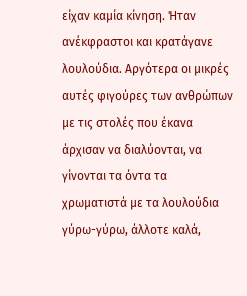είχαν καμία κίνηση. Ήταν ανέκφραστοι και κρατάγανε λουλούδια. Αργότερα οι μικρές αυτές φιγούρες των ανθρώπων με τις στολές που έκανα άρχισαν να διαλύονται, να γίνονται τα όντα τα χρωματιστά με τα λουλούδια γύρω-γύρω, άλλοτε καλά,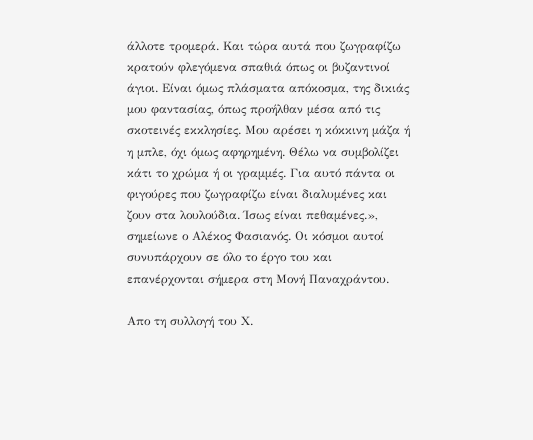άλλοτε τρομερά. Και τώρα αυτά που ζωγραφίζω κρατούν φλεγόμενα σπαθιά όπως οι βυζαντινοί άγιοι. Είναι όμως πλάσματα απόκοσμα, της δικιάς μου φαντασίας, όπως προήλθαν μέσα από τις σκοτεινές εκκλησίες. Μου αρέσει η κόκκινη μάζα ή η μπλε, όχι όμως αφηρημένη. Θέλω να συμβολίζει κάτι το χρώμα ή οι γραμμές. Για αυτό πάντα οι φιγούρες που ζωγραφίζω είναι διαλυμένες και ζουν στα λουλούδια. Ίσως είναι πεθαμένες.», σημείωνε ο Αλέκος Φασιανός. Οι κόσμοι αυτοί συνυπάρχουν σε όλο το έργο του και επανέρχονται σήμερα στη Μονή Παναχράντου.

Απο τη συλλογή του Χ.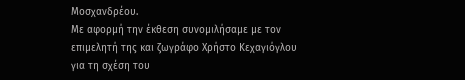Μοσχανδρέου.
Με αφορμή την έκθεση συνομιλήσαμε με τον επιμελητή της και ζωγράφο Χρήστο Κεχαγιόγλου για τη σχέση του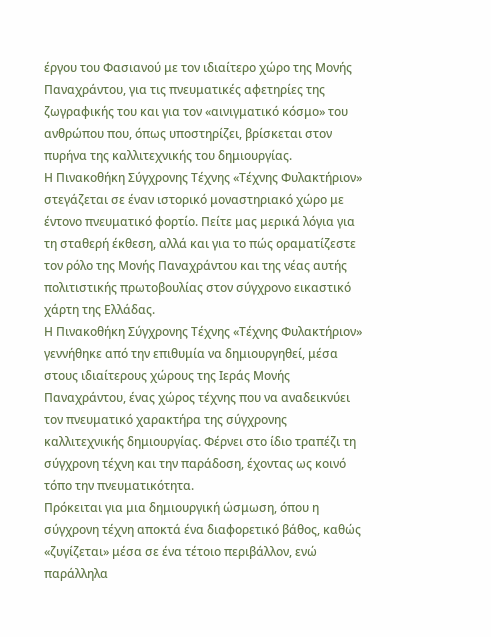έργου του Φασιανού με τον ιδιαίτερο χώρο της Μονής Παναχράντου, για τις πνευματικές αφετηρίες της ζωγραφικής του και για τον «αινιγματικό κόσμο» του ανθρώπου που, όπως υποστηρίζει, βρίσκεται στον πυρήνα της καλλιτεχνικής του δημιουργίας.
Η Πινακοθήκη Σύγχρονης Τέχνης «Τέχνης Φυλακτήριον» στεγάζεται σε έναν ιστορικό μοναστηριακό χώρο με έντονο πνευματικό φορτίο. Πείτε μας μερικά λόγια για τη σταθερή έκθεση, αλλά και για το πώς οραματίζεστε τον ρόλο της Μονής Παναχράντου και της νέας αυτής πολιτιστικής πρωτοβουλίας στον σύγχρονο εικαστικό χάρτη της Ελλάδας.
Η Πινακοθήκη Σύγχρονης Τέχνης «Τέχνης Φυλακτήριον» γεννήθηκε από την επιθυμία να δημιουργηθεί, μέσα στους ιδιαίτερους χώρους της Ιεράς Μονής Παναχράντου, ένας χώρος τέχνης που να αναδεικνύει τον πνευματικό χαρακτήρα της σύγχρονης καλλιτεχνικής δημιουργίας. Φέρνει στο ίδιο τραπέζι τη σύγχρονη τέχνη και την παράδοση, έχοντας ως κοινό τόπο την πνευματικότητα.
Πρόκειται για μια δημιουργική ώσμωση, όπου η σύγχρονη τέχνη αποκτά ένα διαφορετικό βάθος, καθώς «ζυγίζεται» μέσα σε ένα τέτοιο περιβάλλον, ενώ παράλληλα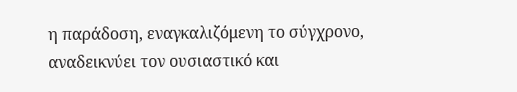η παράδοση, εναγκαλιζόμενη το σύγχρονο, αναδεικνύει τον ουσιαστικό και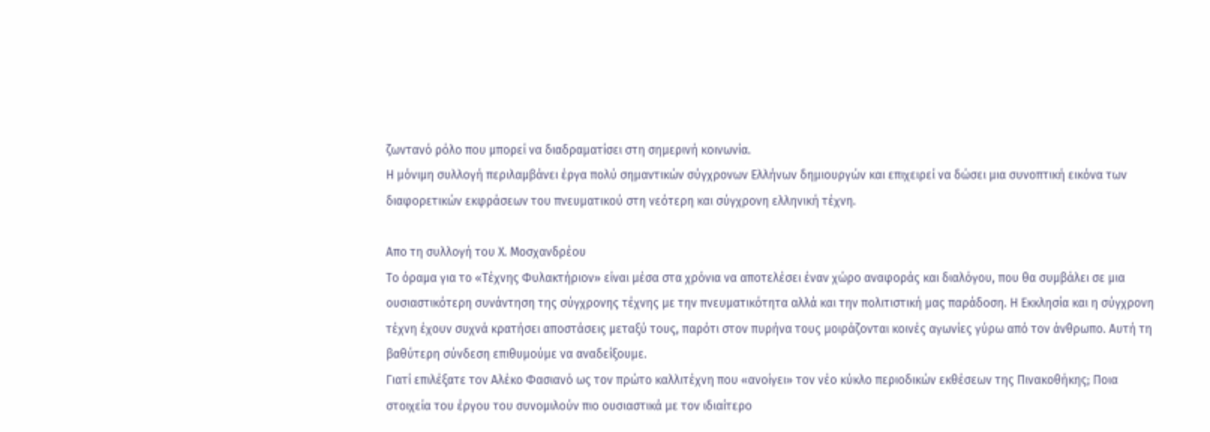ζωντανό ρόλο που μπορεί να διαδραματίσει στη σημερινή κοινωνία.
Η μόνιμη συλλογή περιλαμβάνει έργα πολύ σημαντικών σύγχρονων Ελλήνων δημιουργών και επιχειρεί να δώσει μια συνοπτική εικόνα των διαφορετικών εκφράσεων του πνευματικού στη νεότερη και σύγχρονη ελληνική τέχνη.

Απο τη συλλογή του Χ. Μοσχανδρέου
Το όραμα για το «Τέχνης Φυλακτήριον» είναι μέσα στα χρόνια να αποτελέσει έναν χώρο αναφοράς και διαλόγου, που θα συμβάλει σε μια ουσιαστικότερη συνάντηση της σύγχρονης τέχνης με την πνευματικότητα αλλά και την πολιτιστική μας παράδοση. Η Εκκλησία και η σύγχρονη τέχνη έχουν συχνά κρατήσει αποστάσεις μεταξύ τους, παρότι στον πυρήνα τους μοιράζονται κοινές αγωνίες γύρω από τον άνθρωπο. Αυτή τη βαθύτερη σύνδεση επιθυμούμε να αναδείξουμε.
Γιατί επιλέξατε τον Αλέκο Φασιανό ως τον πρώτο καλλιτέχνη που «ανοίγει» τον νέο κύκλο περιοδικών εκθέσεων της Πινακοθήκης; Ποια στοιχεία του έργου του συνομιλούν πιο ουσιαστικά με τον ιδιαίτερο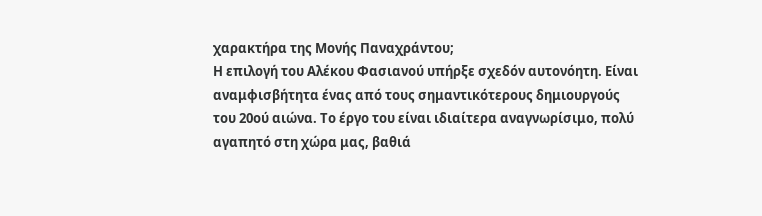χαρακτήρα της Μονής Παναχράντου;
Η επιλογή του Αλέκου Φασιανού υπήρξε σχεδόν αυτονόητη. Είναι αναμφισβήτητα ένας από τους σημαντικότερους δημιουργούς του 20ού αιώνα. Το έργο του είναι ιδιαίτερα αναγνωρίσιμο, πολύ αγαπητό στη χώρα μας, βαθιά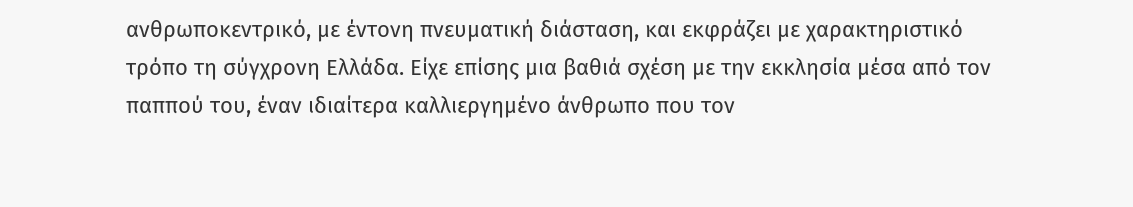ανθρωποκεντρικό, με έντονη πνευματική διάσταση, και εκφράζει με χαρακτηριστικό τρόπο τη σύγχρονη Ελλάδα. Είχε επίσης μια βαθιά σχέση με την εκκλησία μέσα από τον παππού του, έναν ιδιαίτερα καλλιεργημένο άνθρωπο που τον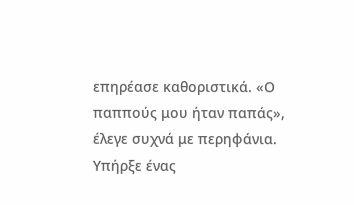επηρέασε καθοριστικά. «Ο παππούς μου ήταν παπάς», έλεγε συχνά με περηφάνια.
Υπήρξε ένας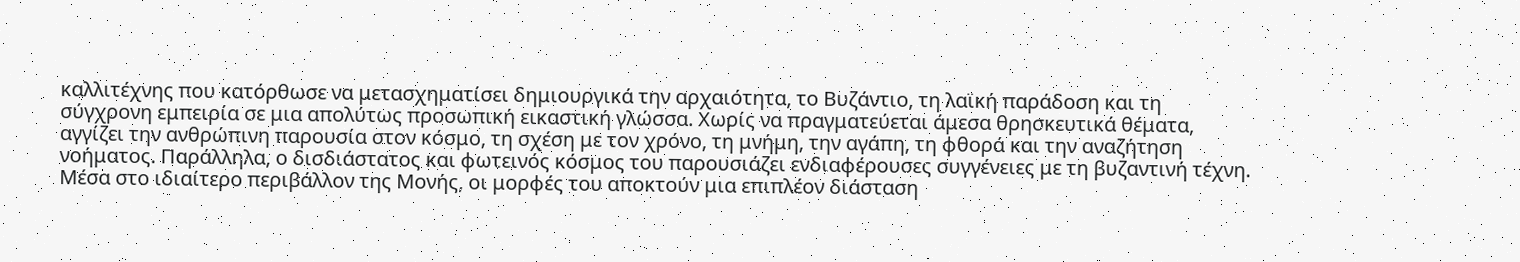καλλιτέχνης που κατόρθωσε να μετασχηματίσει δημιουργικά την αρχαιότητα, το Βυζάντιο, τη λαϊκή παράδοση και τη σύγχρονη εμπειρία σε μια απολύτως προσωπική εικαστική γλώσσα. Χωρίς να πραγματεύεται άμεσα θρησκευτικά θέματα, αγγίζει την ανθρώπινη παρουσία στον κόσμο, τη σχέση με τον χρόνο, τη μνήμη, την αγάπη, τη φθορά και την αναζήτηση νοήματος. Παράλληλα, ο δισδιάστατος και φωτεινός κόσμος του παρουσιάζει ενδιαφέρουσες συγγένειες με τη βυζαντινή τέχνη. Μέσα στο ιδιαίτερο περιβάλλον της Μονής, οι μορφές του αποκτούν μια επιπλέον διάσταση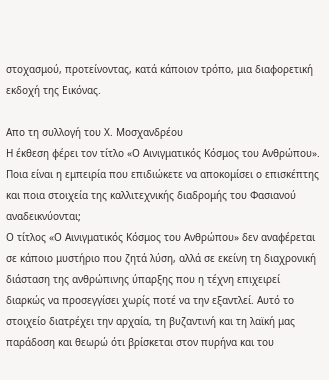στοχασμού, προτείνοντας, κατά κάποιον τρόπο, μια διαφορετική εκδοχή της Εικόνας.

Απο τη συλλογή του Χ. Μοσχανδρέου
Η έκθεση φέρει τον τίτλο «Ο Αινιγματικός Κόσμος του Ανθρώπου». Ποια είναι η εμπειρία που επιδιώκετε να αποκομίσει ο επισκέπτης και ποια στοιχεία της καλλιτεχνικής διαδρομής του Φασιανού αναδεικνύονται;
Ο τίτλος «Ο Αινιγματικός Κόσμος του Ανθρώπου» δεν αναφέρεται σε κάποιο μυστήριο που ζητά λύση, αλλά σε εκείνη τη διαχρονική διάσταση της ανθρώπινης ύπαρξης που η τέχνη επιχειρεί διαρκώς να προσεγγίσει χωρίς ποτέ να την εξαντλεί. Αυτό το στοιχείο διατρέχει την αρχαία, τη βυζαντινή και τη λαϊκή μας παράδοση και θεωρώ ότι βρίσκεται στον πυρήνα και του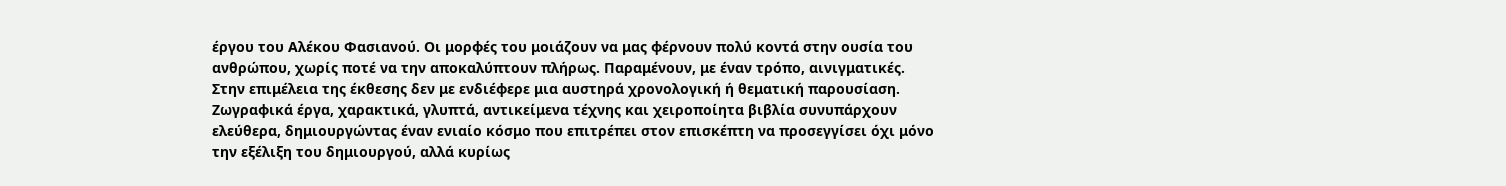έργου του Αλέκου Φασιανού. Οι μορφές του μοιάζουν να μας φέρνουν πολύ κοντά στην ουσία του ανθρώπου, χωρίς ποτέ να την αποκαλύπτουν πλήρως. Παραμένουν, με έναν τρόπο, αινιγματικές.
Στην επιμέλεια της έκθεσης δεν με ενδιέφερε μια αυστηρά χρονολογική ή θεματική παρουσίαση. Ζωγραφικά έργα, χαρακτικά, γλυπτά, αντικείμενα τέχνης και χειροποίητα βιβλία συνυπάρχουν ελεύθερα, δημιουργώντας έναν ενιαίο κόσμο που επιτρέπει στον επισκέπτη να προσεγγίσει όχι μόνο την εξέλιξη του δημιουργού, αλλά κυρίως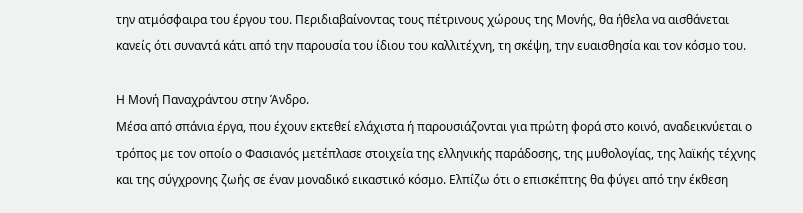την ατμόσφαιρα του έργου του. Περιδιαβαίνοντας τους πέτρινους χώρους της Μονής, θα ήθελα να αισθάνεται κανείς ότι συναντά κάτι από την παρουσία του ίδιου του καλλιτέχνη, τη σκέψη, την ευαισθησία και τον κόσμο του.

H Μονή Παναχράντου στην Άνδρο.
Μέσα από σπάνια έργα, που έχουν εκτεθεί ελάχιστα ή παρουσιάζονται για πρώτη φορά στο κοινό, αναδεικνύεται ο τρόπος με τον οποίο ο Φασιανός μετέπλασε στοιχεία της ελληνικής παράδοσης, της μυθολογίας, της λαϊκής τέχνης και της σύγχρονης ζωής σε έναν μοναδικό εικαστικό κόσμο. Ελπίζω ότι ο επισκέπτης θα φύγει από την έκθεση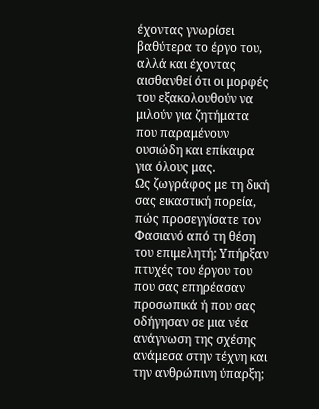έχοντας γνωρίσει βαθύτερα το έργο του, αλλά και έχοντας αισθανθεί ότι οι μορφές του εξακολουθούν να μιλούν για ζητήματα που παραμένουν ουσιώδη και επίκαιρα για όλους μας.
Ως ζωγράφος με τη δική σας εικαστική πορεία, πώς προσεγγίσατε τον Φασιανό από τη θέση του επιμελητή; Υπήρξαν πτυχές του έργου του που σας επηρέασαν προσωπικά ή που σας οδήγησαν σε μια νέα ανάγνωση της σχέσης ανάμεσα στην τέχνη και την ανθρώπινη ύπαρξη;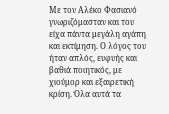Με τον Αλέκο Φασιανό γνωριζόμασταν και του είχα πάντα μεγάλη αγάπη και εκτίμηση. Ο λόγος του ήταν απλός, ευφυής και βαθιά ποιητικός, με χιούμορ και εξαιρετική κρίση. Όλα αυτά τα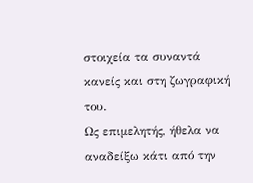στοιχεία τα συναντά κανείς και στη ζωγραφική του.
Ως επιμελητής, ήθελα να αναδείξω κάτι από την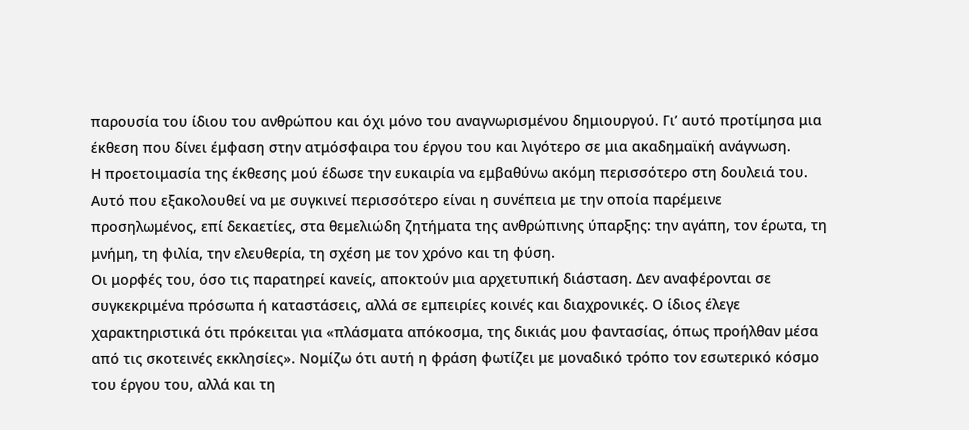παρουσία του ίδιου του ανθρώπου και όχι μόνο του αναγνωρισμένου δημιουργού. Γι’ αυτό προτίμησα μια έκθεση που δίνει έμφαση στην ατμόσφαιρα του έργου του και λιγότερο σε μια ακαδημαϊκή ανάγνωση.
Η προετοιμασία της έκθεσης μού έδωσε την ευκαιρία να εμβαθύνω ακόμη περισσότερο στη δουλειά του. Αυτό που εξακολουθεί να με συγκινεί περισσότερο είναι η συνέπεια με την οποία παρέμεινε προσηλωμένος, επί δεκαετίες, στα θεμελιώδη ζητήματα της ανθρώπινης ύπαρξης: την αγάπη, τον έρωτα, τη μνήμη, τη φιλία, την ελευθερία, τη σχέση με τον χρόνο και τη φύση.
Οι μορφές του, όσο τις παρατηρεί κανείς, αποκτούν μια αρχετυπική διάσταση. Δεν αναφέρονται σε συγκεκριμένα πρόσωπα ή καταστάσεις, αλλά σε εμπειρίες κοινές και διαχρονικές. Ο ίδιος έλεγε χαρακτηριστικά ότι πρόκειται για «πλάσματα απόκοσμα, της δικιάς μου φαντασίας, όπως προήλθαν μέσα από τις σκοτεινές εκκλησίες». Νομίζω ότι αυτή η φράση φωτίζει με μοναδικό τρόπο τον εσωτερικό κόσμο του έργου του, αλλά και τη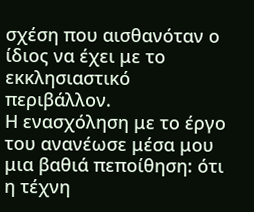σχέση που αισθανόταν ο ίδιος να έχει με το εκκλησιαστικό περιβάλλον.
Η ενασχόληση με το έργο του ανανέωσε μέσα μου μια βαθιά πεποίθηση: ότι η τέχνη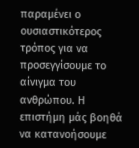παραμένει ο ουσιαστικότερος τρόπος για να προσεγγίσουμε το αίνιγμα του ανθρώπου. Η επιστήμη μάς βοηθά να κατανοήσουμε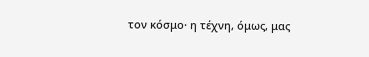τον κόσμο· η τέχνη, όμως, μας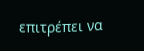επιτρέπει να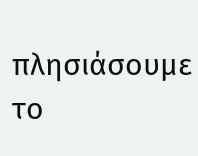πλησιάσουμε το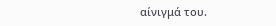αίνιγμά του.